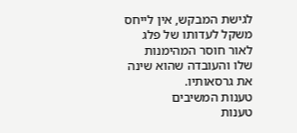לגישת המבקש, אין לייחס משקל לעדותו של פלג לאור חוסר המהימנות שלו והעובדה שהוא שינה את גרסאותיו.
טענות המשיבים
טענות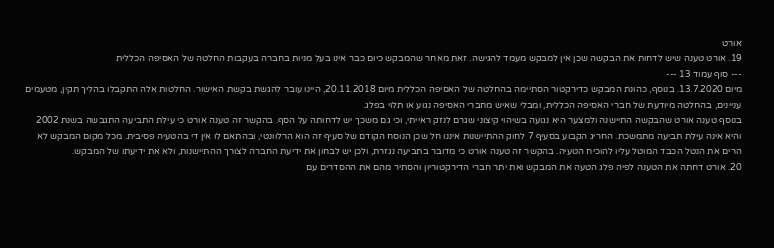אורט
19. אורט טענה שיש לדחות את הבקשה שכן אין למבקש מעמד להגישה. זאת מאחר שהמבקש כיום כבר אינו בעל מניות בחברה בעקבות החלטה של האסיפה הכללית
--- סוף עמוד 13 ---
מיום 13.7.2020. בנוסף, כהונת המבקש כדירקטור הסתיימה בהחלטה של האסיפה הכללית מיום 20.11.2018, היינו עובר להגשת בקשת האישור. החלטות אלה התקבלו בהליך תקין, מטעמים עניינים, בהחלטה מיודעת של חברי האסיפה הכללית, ומבלי שאיש מחברי האסיפה נגוע או תלוי בפלג.
בנוסף טענה אורט שהבקשה התיישנה ולמצער היא נגועה בשיהוי קיצוני שגרם לנזק ראייתי, וכי גם משכך יש לדחותה על הסף. בהקשר זה טענה אורט כי עילת התביעה התגבשה בשנת 2002 והיא אינה עילת תביעה מתמשכת. החריג הקבוע בסעיף 7 לחוק ההתיישנות איננו חל שכן הנוסח הקודם של סעיף זה הוא הרלוונטי, ובהתאם לו אין די בהטעיה פסיבית. מכל מקום המבקש לא הרים את הנטל הכבד המוטל עליו להוכיח הטעיה. בהקשר זה טענה אורט כי מדובר בתביעה נגזרת, ולכן יש לבחון את ידיעת החברה לצורך ההתיישנות, ולא את ידיעתו של המבקש.
20. אורט דחתה את הטענה לפיה פלג הטעה את המבקש ואת יתר חברי הדירקטוריון והסתיר מהם את ההסדרים עם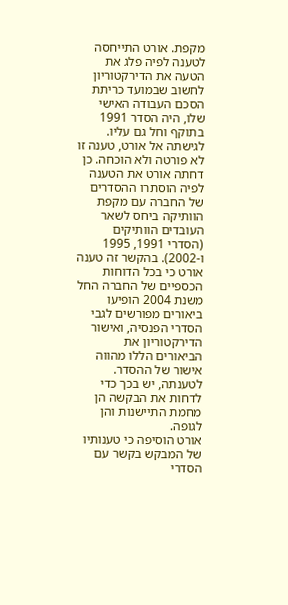מקפת. אורט התייחסה לטענה לפיה פלג את הטעה את הדירקטוריון לחשוב שבמועד כריתת הסכם העבודה האישי שלו, היה הסדר 1991 בתוקף וחל גם עליו. לגישתה אל אורט, טענה זו לא פורטה ולא הוכחה. כן דחתה אורט את הטענה לפיה הוסתרו ההסדרים של החברה עם מקפת הוותיקה ביחס לשאר העובדים הוותיקים (הסדרי 1991, 1995 ו-2002). בהקשר זה טענה אורט כי בכל הדוחות הכספיים של החברה החל משנת 2004 הופיעו ביאורים מפורשים לגבי הסדרי הפנסיה, ואישור הדירקטוריון את הביאורים הללו מהווה אישור של ההסדר. לטענתה, יש בכך כדי לדחות את הבקשה הן מחמת התיישנות והן לגופה.
אורט הוסיפה כי טענותיו של המבקש בקשר עם הסדרי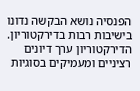הפנסיה נושא הבקשה נדונו בישיבות רבות בדירקטוריון. הדירקטוריון ערך דיונים רציניים ומעמיקים בסוגיות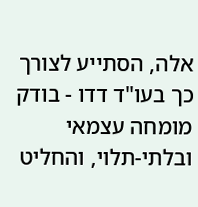אלה, הסתייע לצורך כך בעו"ד דדו - בודק מומחה עצמאי ובלתי-תלוי, והחליט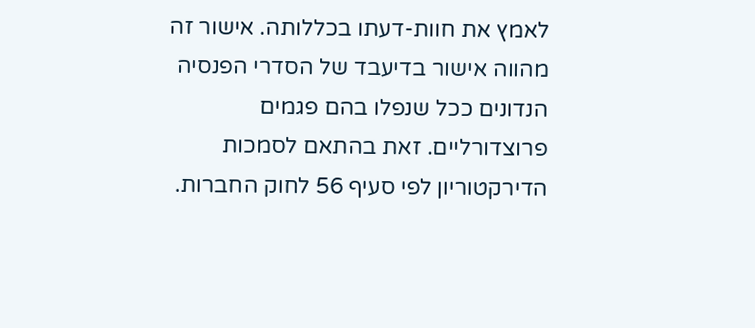לאמץ את חוות-דעתו בכללותה. אישור זה מהווה אישור בדיעבד של הסדרי הפנסיה הנדונים ככל שנפלו בהם פגמים פרוצדורליים. זאת בהתאם לסמכות הדירקטוריון לפי סעיף 56 לחוק החברות.